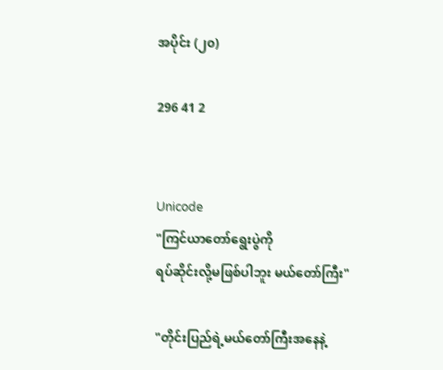အပိုင်း (၂၀)

296 41 2


Unicode
"ကြင်ယာတော်ရွေးပွဲကို
ရပ်ဆိုင်းလို့မဖြစ်ပါဘူး မယ်တော်ကြီး"

"တိုင်းပြည်ရဲ့မယ်တော်ကြီးအနေနဲ့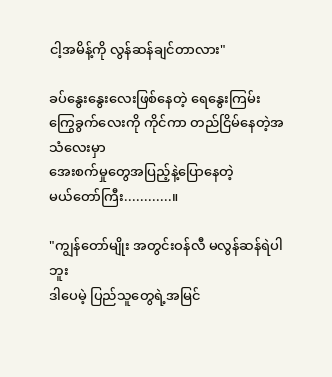ငါ့အမိန့်ကို လွန်ဆန်ချင်တာလား"

ခပ်နွေးနွေးလေးဖြစ်နေတဲ့ ရေနွေးကြမ်းကြွေခွက်လေးကို ကိုင်ကာ တည်ငြိမ်နေတဲ့အသံလေးမှာ
အေးစက်မှုတွေအပြည့်နဲ့ပြောနေတဲ့
မယ်တော်ကြီး............။

"ကျွန်တော်မျိုး အတွင်းဝန်လီ မလွန်ဆန်ရဲပါဘူး
ဒါပေမဲ့ ပြည်သူတွေရဲ့အမြင်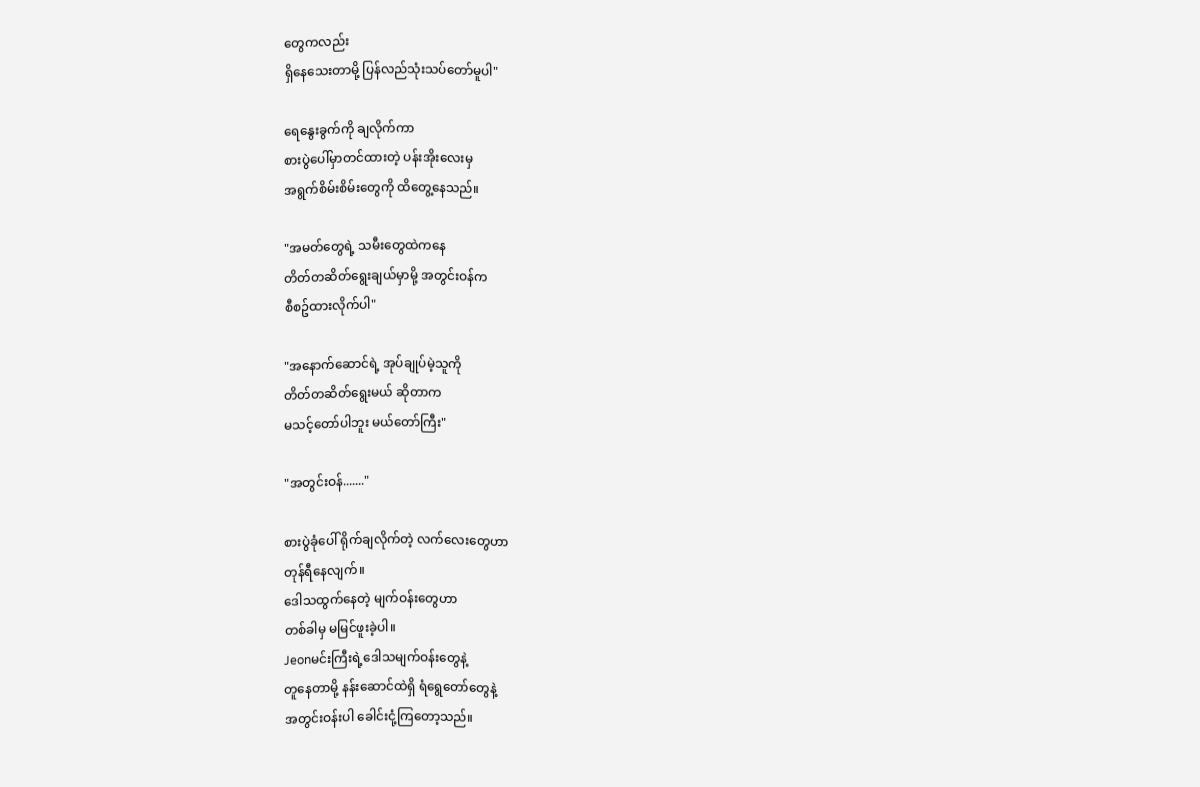တွေကလည်း
ရှိနေသေးတာမို့ ပြန်လည်သုံးသပ်တော်မူပါ"

ရေနွေးခွက်ကို ချလိုက်ကာ
စားပွဲပေါ်မှာတင်ထားတဲ့ ပန်းအိုးလေးမှ
အရွက်စိမ်းစိမ်းတွေကို ထိတွေ့နေသည်။

"အမတ်တွေရဲ့ သမီးတွေထဲကနေ
တိတ်တဆိတ်ရွေးချယ်မှာမို့ အတွင်းဝန်က
စီစဥ်ထားလိုက်ပါ"

"အနောက်ဆောင်ရဲ့ အုပ်ချုပ်မဲ့သူကို
တိတ်တဆိတ်ရွေးမယ် ဆိုတာက
မသင့်တော်ပါဘူး မယ်တော်ကြီး"

"အတွင်းဝန်......."

စားပွဲခုံပေါ် ရိုက်ချလိုက်တဲ့ လက်လေးတွေဟာ
တုန်ရီနေလျက်။
ဒေါသထွက်နေတဲ့ မျက်ဝန်းတွေဟာ
တစ်ခါမှ မမြင်ဖူးခဲ့ပါ။
Jeonမင်းကြီးရဲ့ဒေါသမျက်ဝန်းတွေနဲ့
တူနေတာမို့ နန်းဆောင်ထဲရှိ ရံရွေတော်တွေနဲ့
အတွင်းဝန်းပါ ခေါင်းငုံ့ကြတော့သည်။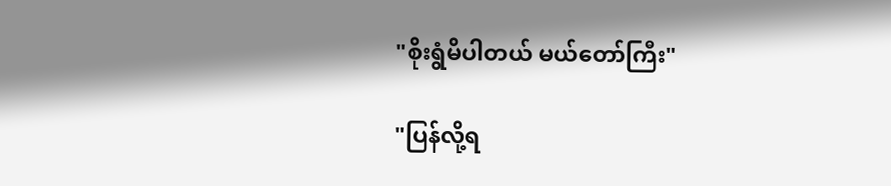"စိုးရွံမိပါတယ် မယ်တော်ကြီး"

"ပြန်လို့ရ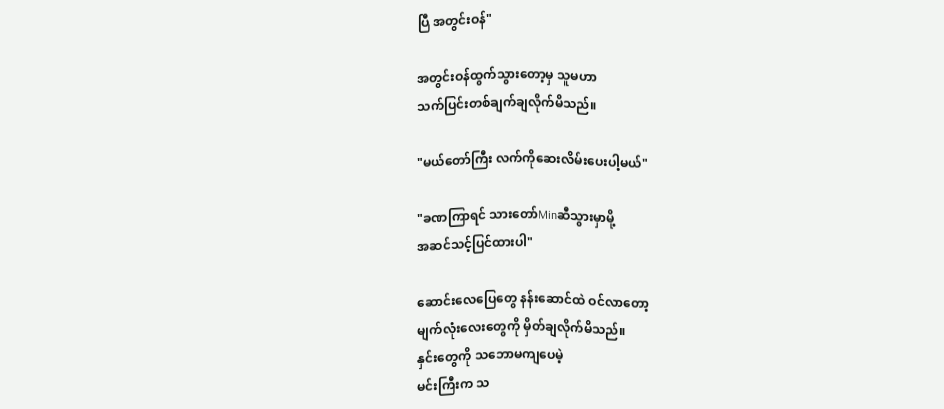ပြီ အတွင်းဝန်"

အတွင်းဝန်ထွက်သွားတော့မှ သူမဟာ
သက်ပြင်းတစ်ချက်ချလိုက်မိသည်။

"မယ်တော်ကြီး လက်ကိုဆေးလိမ်းပေးပါ့မယ်"

"ခဏကြာရင် သားတော်Minဆီသွားမှာမို့
အဆင်သင့်ပြင်ထားပါ"

ဆောင်းလေပြေတွေ နန်းဆောင်ထဲ ဝင်လာတော့
မျက်လုံးလေးတွေကို မှိတ်ချလိုက်မိသည်။
နှင်းတွေကို သဘောမကျပေမဲ့
မင်းကြီးက သ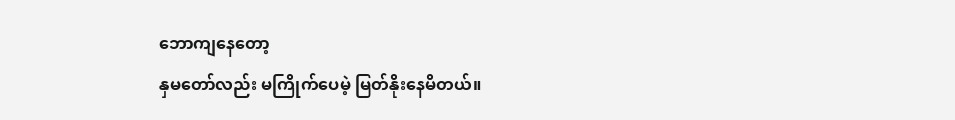ဘောကျနေတော့
နှမတော်လည်း မကြိုက်ပေမဲ့ မြတ်နိုးနေမိတယ်။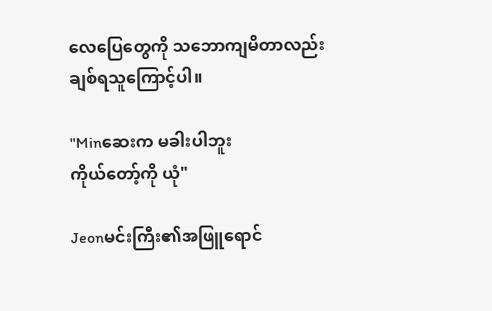လေပြေတွေကို သဘောကျမိတာလည်း
ချစ်ရသူကြောင့်ပါ။

"Minဆေးက မခါးပါဘူး
ကိုယ်တော့်ကို ယုံ"

Jeonမင်းကြီး၏အဖြူရောင်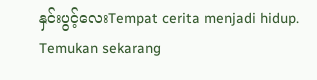နှင်းပွင့်လေးTempat cerita menjadi hidup. Temukan sekarang